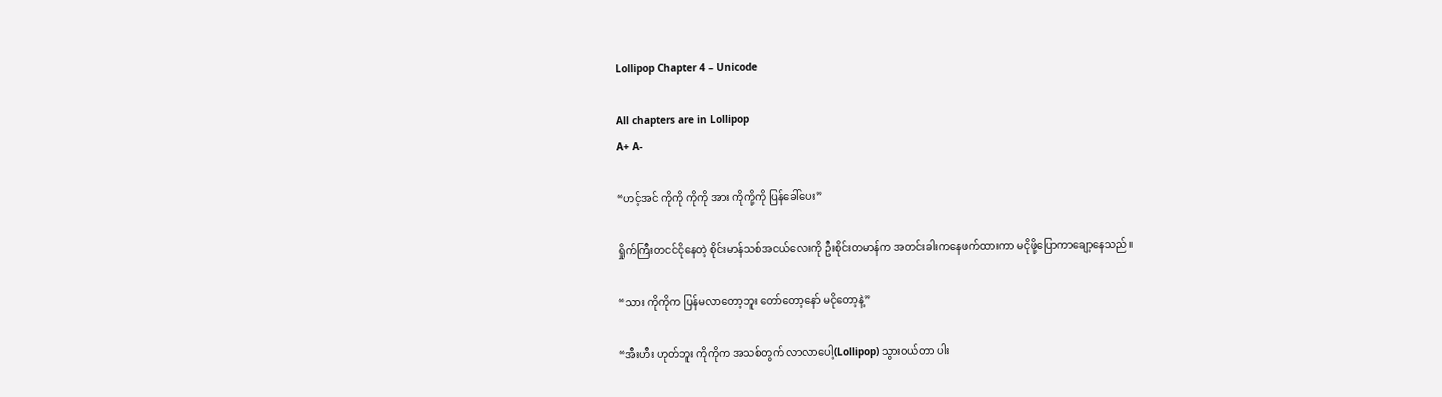Lollipop Chapter 4 – Unicode

All chapters are in Lollipop
A+ A-

“ဟင့်အင် ကိုကို ကိုကို အား ကိုကို့ကို ပြန်ခေါ်ပေး”

ရှိုက်ကြီးတငင်ငိုနေတဲ့ စိုင်းမာန်သစ်အငယ်လေးကို ဦးစိုင်းတမာန်က အတင်းခါးကနေဖက်ထားကာ မငိုဖို့ပြောကာချော့နေသည်။

“သား ကိုကိုက ပြန်မလာတော့ဘူး တော်တော့နော် မငိုတော့နဲ့”

“အီးဟီး ဟုတ်ဘူး ကိုကိုက အသစ်တွက် လာလာပေါ့(Lollipop) သွား၀ယ်တာ ပါး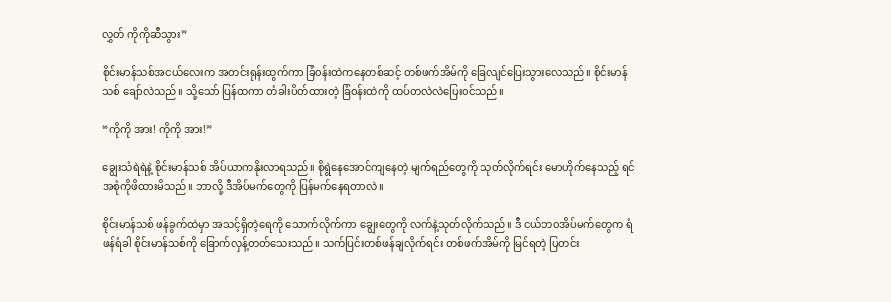လွှတ် ကိုကိုဆီသွား”

စိုင်းမာန်သစ်အငယ်လေးက အတင်းရုန်းထွက်ကာ ခြံ၀န်းထဲကနေတစ်ဆင့် တစ်ဖက်အိမ်ကို ခြေလျင်ပြေးသွားလေသည်။ စိုင်းမာန်သစ် ချော်လဲသည်။ သို့သော် ပြန်ထကာ တံခါးပိတ်ထားတဲ့ ခြံ၀န်းထဲကို ထပ်တလဲလဲပြေး၀င်သည်။

“ကိုကို အား! ကိုကို အား!”

ချွေးသံရဲရဲနဲ့ စိုင်းမာန်သစ် အိပ်ယာကနိုးလာရသည်။ စိုရွဲနေအောင်ကျနေတဲ့ မျက်ရည်တွေကို သုတ်လိုက်ရင်း မောဟိုက်နေသည့် ရင်အစုံကိုဖိထားမိသည်။ ဘာလို့ ဒီအိပ်မက်တွေကို ပြန်မက်နေရတာလဲ။

စိုင်းမာန်သစ် ဖန်ခွက်ထဲမှာ အသင့်ရှိတဲ့ရေကို သောက်လိုက်ကာ ချွေးတွေကို လက်နဲ့သုတ်လိုက်သည်။ ဒီ ငယ်ဘ၀အိပ်မက်တွေက ရံဖန်ရံခါ စိုင်းမာန်သစ်ကို ခြောက်လှန့်တတ်သေးသည်။ သက်ပြင်းတစ်ဖန်ချလိုက်ရင်း တစ်ဖက်အိမ်ကို မြင်ရတဲ့ ပြတင်း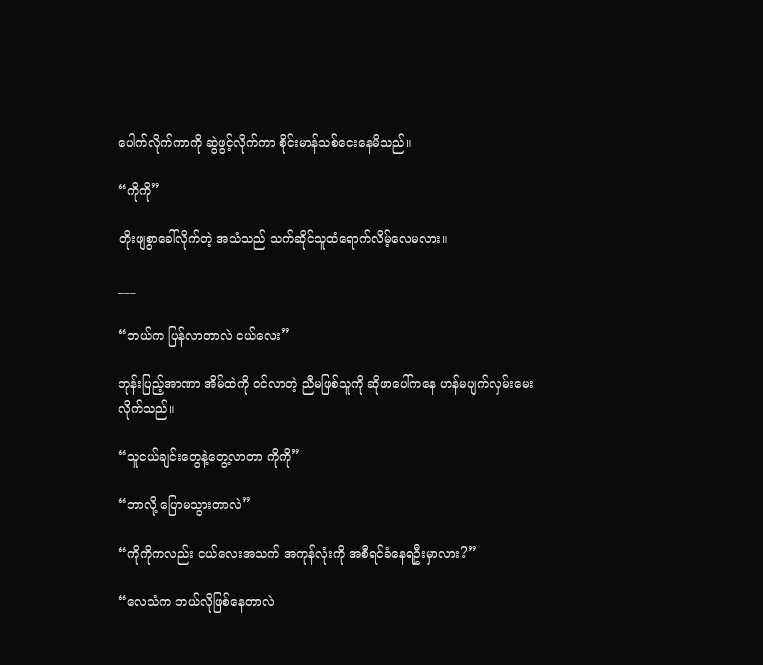ပေါက်လိုက်ကာကို ဆွဲဖွင့်လိုက်ကာ စိုင်းမာန်သစ်ငေးနေမိသည်။

“ကိုကို”

တိုးဖျစွာခေါ်လိုက်တဲ့ အသံသည် သက်ဆိုင်သူထံရောက်လိမ့်လေမလား။

___

“ဘယ်က ပြန်လာတာလဲ ငယ်လေး”

ဘုန်းပြည့်အာဏာ အိမ်ထဲကို ၀င်လာတဲ့ ညီမဖြစ်သူကို ဆိုဖာပေါ်ကနေ ဟန်မပျက်လှမ်းမေးလိုက်သည်။

“သူငယ်ချင်းတွေနဲ့တွေ့လာတာ ကိုကို”

“ဘာလို့ ပြောမသွားတာလဲ”

“ကိုကိုကလည်း ငယ်လေးအသက် အကုန်လုံးကို အစီရင်ခံနေရဦးမှာလား?”

“လေသံက ဘယ်လိုဖြစ်နေတာလဲ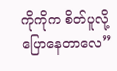ကိုကိုက စိတ်ပူလို့ပြောနေတာလေ”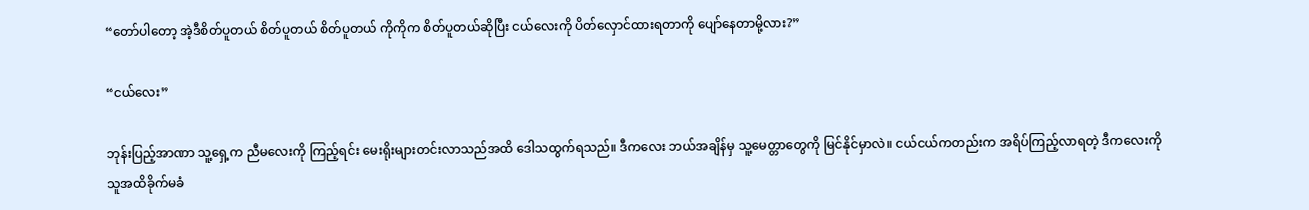“တော်ပါတော့ အဲ့ဒီစိတ်ပူတယ် စိတ်ပူတယ် စိတ်ပူတယ် ကိုကိုက စိတ်ပူတယ်ဆိုပြီး ငယ်လေးကို ပိတ်လှောင်ထားရတာကို ပျော်နေတာမို့လား?”

“ငယ်လေး”

ဘုန်းပြည့်အာဏာ သူ့ရှေ့က ညီမလေးကို ကြည့်ရင်း မေးရိုးများတင်းလာသည်အထိ ဒေါသထွက်ရသည်။ ဒီကလေး ဘယ်အချိန်မှ သူ့မေတ္တာတွေကို မြင်နိုင်မှာလဲ။ ငယ်ငယ်ကတည်းက အရိပ်ကြည့်လာရတဲ့ ဒီကလေးကို သူအထိခိုက်မခံ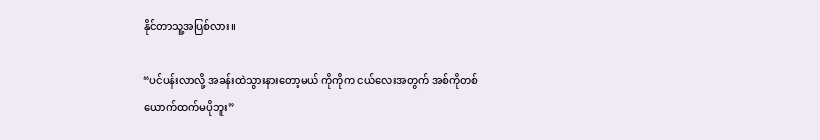နိုင်တာသူ့အပြစ်လား။

“ပင်ပန်းလာလို့ အခန်းထဲသွားနားတော့မယ် ကိုကိုက ငယ်လေးအတွက် အစ်ကိုတစ်ယောက်ထက်မပိုဘူး”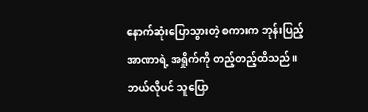နောက်ဆုံးပြောသွားတဲ့ စကားက ဘုန်းပြည့်အာဏာရဲ့ အရှိုက်ကို တည့်တည့်ထိသည်။ ဘယ်လိုပင် သူပြော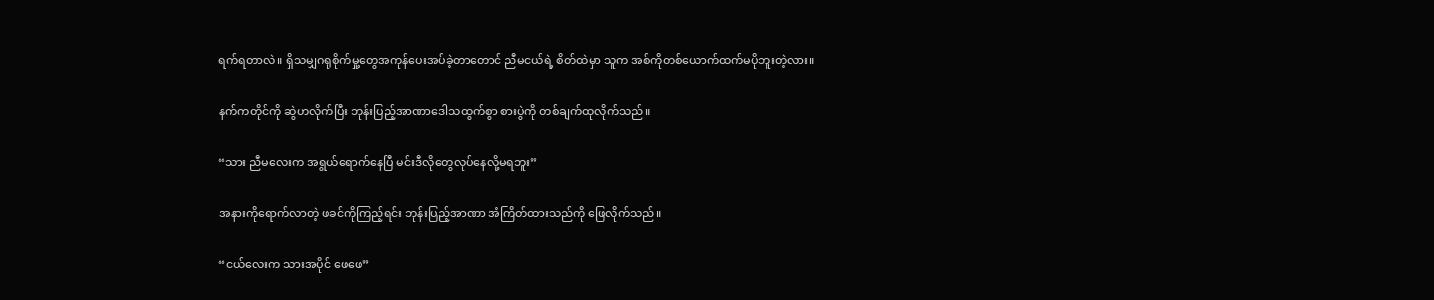ရက်ရတာလဲ။ ရှိသမျှဂရုစိုက်မှု့တွေအကုန်ပေးအပ်ခဲ့တာတောင် ညီမငယ်ရဲ့ စိတ်ထဲမှာ သူက အစ်ကိုတစ်ယောက်ထက်မပိုဘူးတဲ့လား။

နက်ကတိုင်ကို ဆွဲဟလိုက်ပြီး ဘုန်းပြည့်အာဏာဒေါသထွက်စွာ စားပွဲကို တစ်ချက်ထုလိုက်သည်။

“သား ညီမလေးက အရွယ်ရောက်နေပြီ မင်းဒီလိုတွေလုပ်နေလို့မရဘူး”

အနားကိုရောက်လာတဲ့ ဖခင်ကိုကြည့်ရင်း ဘုန်းပြည့်အာဏာ အံကြိတ်ထားသည်ကို ဖြေလိုက်သည်။

“ငယ်လေးက သားအပိုင် ဖေဖေ”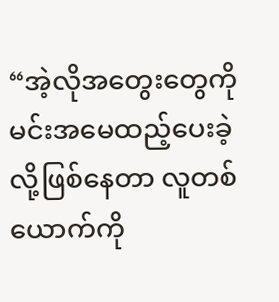“အဲ့လိုအတွေးတွေကို မင်းအမေထည့်ပေးခဲ့လို့ဖြစ်နေတာ လူတစ်ယောက်ကို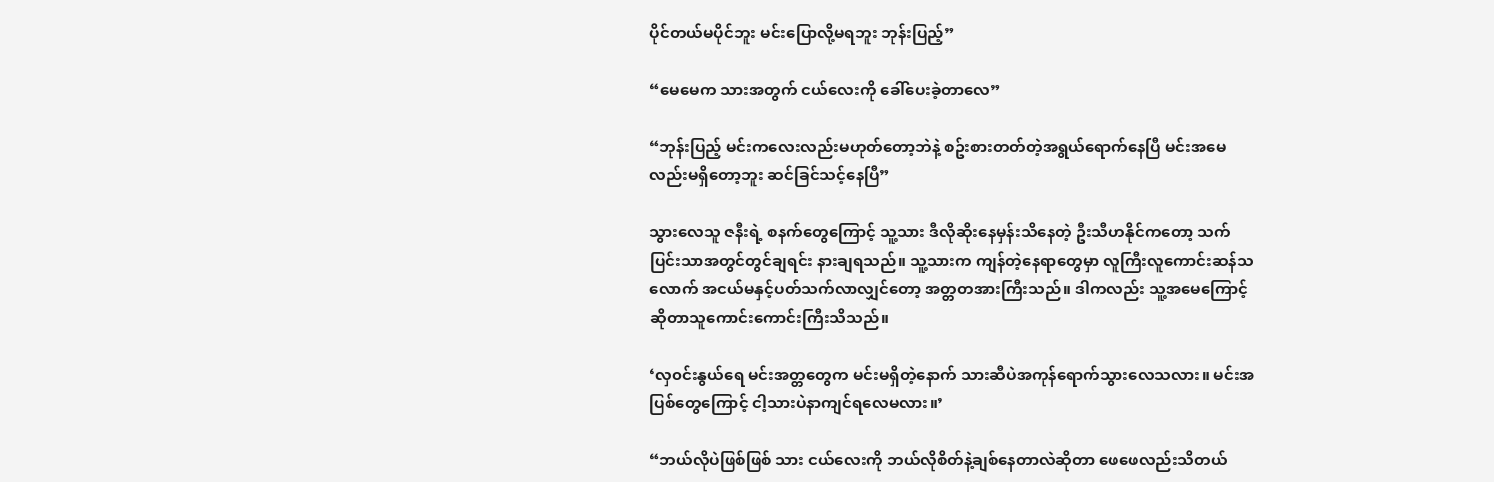ပိုင်တယ်မပိုင်ဘူး မင်းပြောလို့မရဘူး ဘုန်းပြည့်”

“မေမေက သားအတွက် ငယ်လေးကို ခေါ်ပေးခဲ့တာလေ”

“ဘုန်းပြည့် မင်းကလေးလည်းမဟုတ်တော့ဘဲနဲ့ စဥ်းစားတတ်တဲ့အရွယ်ရောက်နေပြီ မင်းအမေလည်းမရှိတော့ဘူး ဆင်ခြင်သင့်နေပြီ”

သွားလေသူ ဇနီးရဲ့ စနက်တွေကြောင့် သူ့သား ဒီလိုဆိုးနေမှန်းသိနေတဲ့ ဦးသီဟနိုင်ကတော့ သက်ပြင်းသာအတွင်တွင်ချရင်း နားချရသည်။ သူ့သားက ကျန်တဲ့နေရာတွေမှာ လူကြီးလူကောင်းဆန်သလောက် အငယ်မနှင့်ပတ်သက်လာလျှင်တော့ အတ္တတအားကြီးသည်။ ဒါကလည်း သူ့အမေကြောင့်ဆိုတာသူကောင်းကောင်းကြီးသိသည်။

‘လှ၀င်းနွယ်ရေ မင်းအတ္တတွေက မင်းမရှိတဲ့နောက် သားဆီပဲအကုန်ရောက်သွားလေသလား။ မင်းအပြစ်တွေကြောင့် ငါ့သားပဲနာကျင်ရလေမလား။’

“ဘယ်လိုပဲဖြစ်ဖြစ် သား ငယ်လေးကို ဘယ်လိုစိတ်နဲ့ချစ်နေတာလဲဆိုတာ ဖေဖေလည်းသိတယ်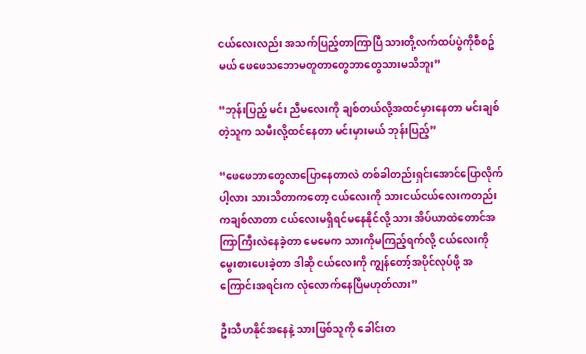ငယ်လေးလည်း အသက်ပြည့်တာကြာပြီ သားတို့လက်ထပ်ပွဲကိုစီစဥ်မယ် ဖေဖေသဘောမတူတာတွေဘာတွေသားမသိဘူး”

“ဘုန်းပြည့် မင်း ညီမလေးကို ချစ်တယ်လို့အထင်မှားနေတာ မင်းချစ်တဲ့သူက သမီးလို့ထင်နေတာ မင်းမှားမယ် ဘုန်းပြည့်”

“ဖေဖေဘာတွေလာပြောနေတာလဲ တစ်ခါတည်းရှင်းအောင်ပြောလိုက်ပါ့လား သားသိတာကတော့ ငယ်လေးကို သားငယ်ငယ်လေးကတည်းကချစ်လာတာ ငယ်လေးမရှိရင်မနေနိုင်လို့ သား အိပ်ယာထဲတောင်အကြာကြီးလဲနေခဲ့တာ မေမေက သားကိုမကြည့်ရက်လို့ ငယ်လေးကို မွေးစားပေးခဲ့တာ ဒါဆို ငယ်လေးကို ကျွန်တော့်အပိုင်လုပ်ဖို့ အကြောင်းအရင်းက လုံလောက်နေပြီမဟုတ်လား”

ဦးသီဟနိုင်အနေနဲ့ သားဖြစ်သူကို ခေါင်းတ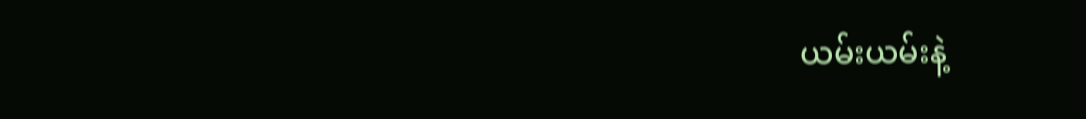ယမ်းယမ်းနဲ့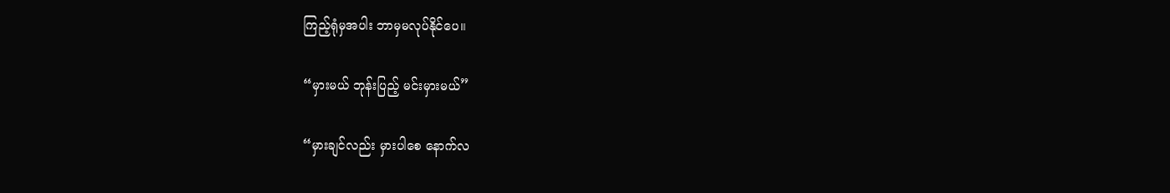ကြည့်ရုံမှအပါး ဘာမှမလုပ်နိုင်ပေ။

“မှားမယ် ဘုန်းပြည့် မင်းမှားမယ်”

“မှားချင်လည်း မှားပါစေ နောက်လ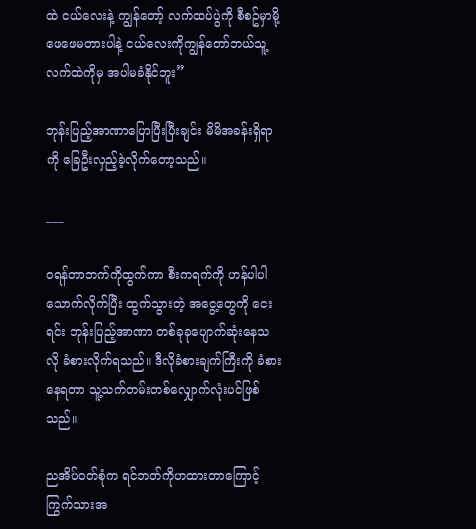ထဲ ငယ်လေးနဲ့ ကျွန်တော့် လက်ထပ်ပွဲကို စီစဥ်မှာမို့ ဖေဖေမတားပါနဲ့ ငယ်လေးကိုကျွန်တော်ဘယ်သူ့လက်ထဲကိုမှ အပါမခံနိုင်ဘူး”

ဘုန်းပြည့်အာဏာပြောပြီးပြီးချင်း မိမိအခန်းရှိရာကို ခြေဦးလှည့်ခဲ့လိုက်တော့သည်။

___

၀ရန်တာဘက်ကိုထွက်ကာ စီးကရက်ကို ဟန်ပါပါသောက်လိုက်ပြီး ထွက်သွားတဲ့ အငွေ့တွေကို ငေးရင်း ဘုန်းပြည့်အာဏာ တစ်ခုခုပျောက်ဆုံးနေသလို ခံစားလိုက်ရသည်။ ဒီလိုခံစားချက်ကြီးကို ခံစားနေရတာ သူ့သက်တမ်းတစ်လျှောက်လုံးပင်ဖြစ်သည်။

ညအိပ်၀တ်စုံက ရင်ဘတ်ကိုဟထားတာကြောင့် ကြွက်သားအ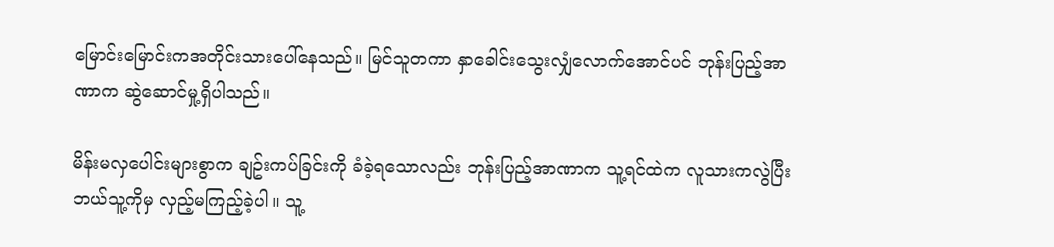မြောင်းမြောင်းကအတိုင်းသားပေါ်နေသည်။ မြင်သူတကာ နှာခေါင်းသွေးလျှံလောက်အောင်ပင် ဘုန်းပြည့်အာဏာက ဆွဲဆောင်မှု့ရှိပါသည်။

မိန်းမလှပေါင်းများစွာက ချဥ်းကပ်ခြင်းကို ခံခဲ့ရသောလည်း ဘုန်းပြည့်အာဏာက သူ့ရင်ထဲက လူသားကလွဲပြီး ဘယ်သူ့ကိုမှ လှည့်မကြည့်ခဲ့ပါ။ သူ့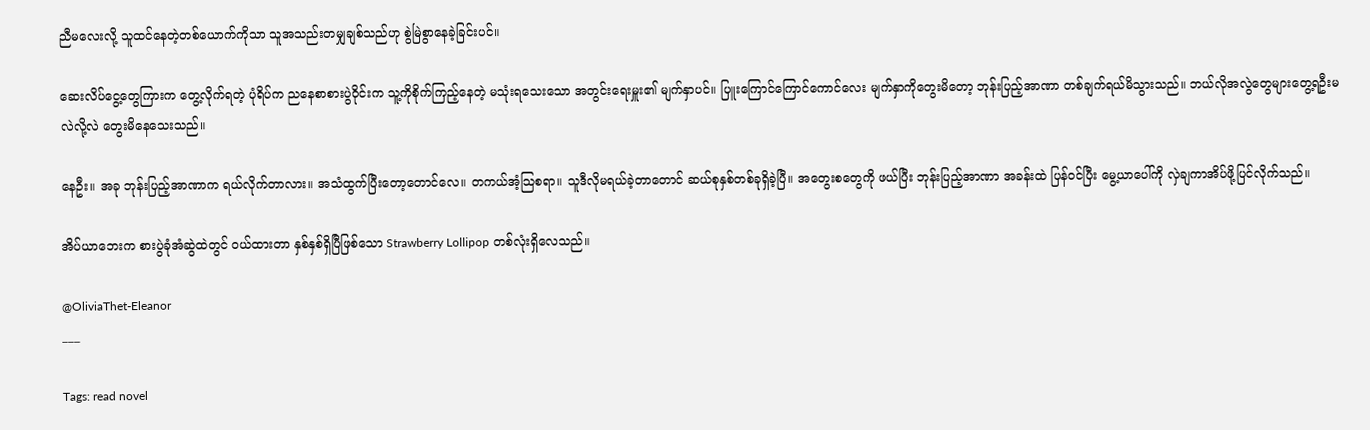ညီမလေးလို့ သူထင်နေတဲ့တစ်ယောက်ကိုသာ သူအသည်းတမျှချစ်သည်ဟု စွဲမြဲစွာနေခဲ့ခြင်းပင်။

ဆေးလိပ်ငွေ့တွေကြားက တွေ့လိုက်ရတဲ့ ပုံရိပ်က ညနေစာစားပွဲ၀ိုင်းက သူ့ကိုစိုက်ကြည့်နေတဲ့ မသုံးရသေးသော အတွင်းရေးမှူး၏ မျက်နှာပင်။ ပြူးကြောင်ကြောင်ကောင်လေး မျက်နှာကိုတွေးမိတော့ ဘုန်းပြည့်အာဏာ တစ်ချက်ရယ်မိသွားသည်။ ဘယ်လိုအလွဲတွေများတွေ့ရဦးမလဲလို့လဲ တွေးမိနေသေးသည်။

နေဦး။ အခု ဘုန်းပြည့်အာဏာက ရယ်လိုက်တာလား။ အသံထွက်ပြီးတော့တောင်လေ။ တကယ်အံ့သြစရာ။ သူဒီလိုမရယ်ခဲ့တာတောင် ဆယ်စုနှစ်တစ်ခုရှိခဲ့ပြီ။ အတွေးစတွေကို ဖယ်ပြီး ဘုန်းပြည့်အာဏာ အခန်းထဲ ပြန်၀င်ပြီး မွေ့ယာပေါ်ကို လှဲချကာအိပ်ဖို့ပြင်လိုက်သည်။

အိပ်ယာဘေးက စားပွဲခုံအံဆွဲထဲတွင် ၀ယ်ထားတာ နှစ်နှစ်ရှိပြီဖြစ်သော Strawberry Lollipop တစ်လုံးရှိလေသည်။

@OliviaThet-Eleanor
___

Tags: read novel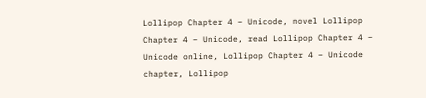Lollipop Chapter 4 – Unicode, novel Lollipop Chapter 4 – Unicode, read Lollipop Chapter 4 – Unicode online, Lollipop Chapter 4 – Unicode chapter, Lollipop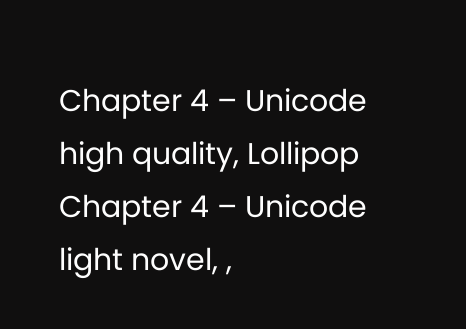Chapter 4 – Unicode high quality, Lollipop Chapter 4 – Unicode light novel, ,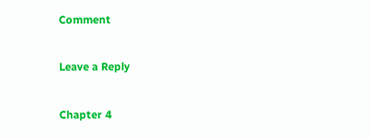Comment

Leave a Reply

Chapter 4